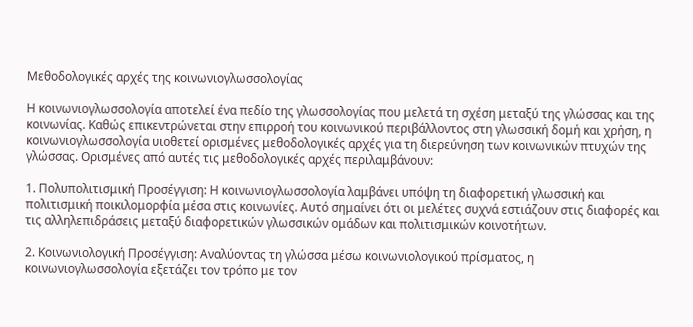Mεθοδολογικές αρχές της κοινωνιογλωσσολογίας

Η κοινωνιογλωσσολογία αποτελεί ένα πεδίο της γλωσσολογίας που μελετά τη σχέση μεταξύ της γλώσσας και της κοινωνίας. Καθώς επικεντρώνεται στην επιρροή του κοινωνικού περιβάλλοντος στη γλωσσική δομή και χρήση, η κοινωνιογλωσσολογία υιοθετεί ορισμένες μεθοδολογικές αρχές για τη διερεύνηση των κοινωνικών πτυχών της γλώσσας. Ορισμένες από αυτές τις μεθοδολογικές αρχές περιλαμβάνουν:

1. Πολυπολιτισμική Προσέγγιση: Η κοινωνιογλωσσολογία λαμβάνει υπόψη τη διαφορετική γλωσσική και πολιτισμική ποικιλομορφία μέσα στις κοινωνίες. Αυτό σημαίνει ότι οι μελέτες συχνά εστιάζουν στις διαφορές και τις αλληλεπιδράσεις μεταξύ διαφορετικών γλωσσικών ομάδων και πολιτισμικών κοινοτήτων.

2. Κοινωνιολογική Προσέγγιση: Αναλύοντας τη γλώσσα μέσω κοινωνιολογικού πρίσματος, η κοινωνιογλωσσολογία εξετάζει τον τρόπο με τον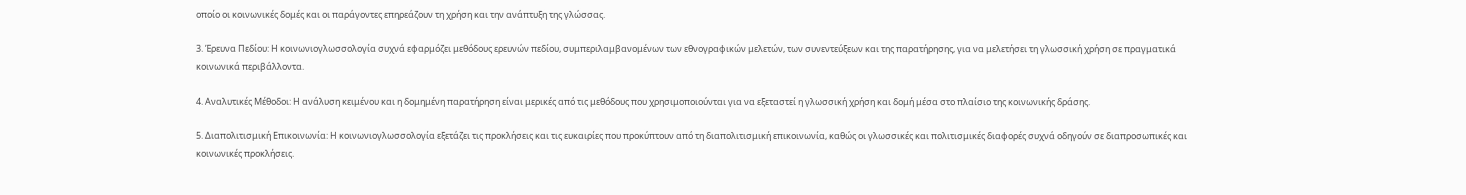οποίο οι κοινωνικές δομές και οι παράγοντες επηρεάζουν τη χρήση και την ανάπτυξη της γλώσσας.

3. Έρευνα Πεδίου: Η κοινωνιογλωσσολογία συχνά εφαρμόζει μεθόδους ερευνών πεδίου, συμπεριλαμβανομένων των εθνογραφικών μελετών, των συνεντεύξεων και της παρατήρησης, για να μελετήσει τη γλωσσική χρήση σε πραγματικά κοινωνικά περιβάλλοντα.

4. Αναλυτικές Μέθοδοι: Η ανάλυση κειμένου και η δομημένη παρατήρηση είναι μερικές από τις μεθόδους που χρησιμοποιούνται για να εξεταστεί η γλωσσική χρήση και δομή μέσα στο πλαίσιο της κοινωνικής δράσης.

5. Διαπολιτισμική Επικοινωνία: Η κοινωνιογλωσσολογία εξετάζει τις προκλήσεις και τις ευκαιρίες που προκύπτουν από τη διαπολιτισμική επικοινωνία, καθώς οι γλωσσικές και πολιτισμικές διαφορές συχνά οδηγούν σε διαπροσωπικές και κοινωνικές προκλήσεις.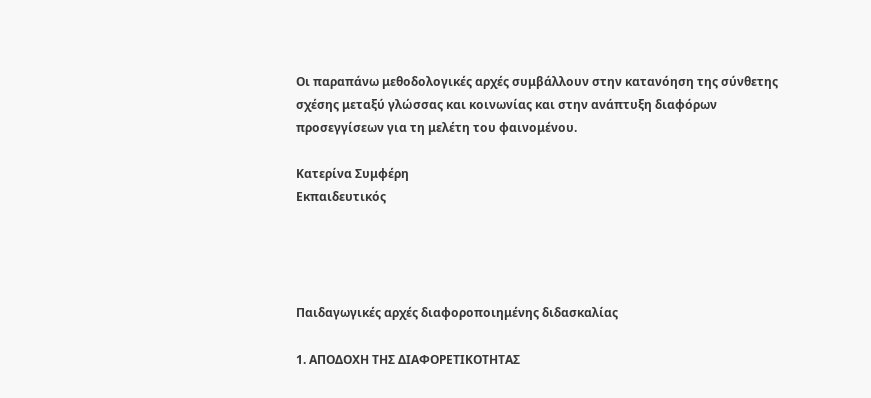Οι παραπάνω μεθοδολογικές αρχές συμβάλλουν στην κατανόηση της σύνθετης σχέσης μεταξύ γλώσσας και κοινωνίας και στην ανάπτυξη διαφόρων προσεγγίσεων για τη μελέτη του φαινομένου.

Κατερίνα Συμφέρη
Εκπαιδευτικός




Παιδαγωγικές αρχές διαφοροποιημένης διδασκαλίας

1. ΑΠΟΔΟΧΗ ΤΗΣ ΔΙΑΦΟΡΕΤΙΚΟΤΗΤΑΣ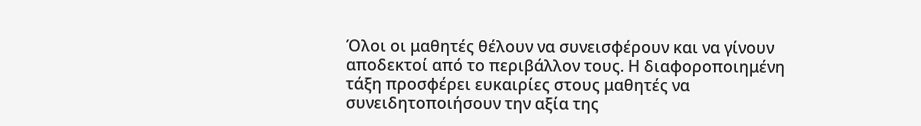Όλοι οι μαθητές θέλουν να συνεισφέρουν και να γίνουν αποδεκτοί από το περιβάλλον τους. Η διαφοροποιημένη τάξη προσφέρει ευκαιρίες στους μαθητές να συνειδητοποιήσουν την αξία της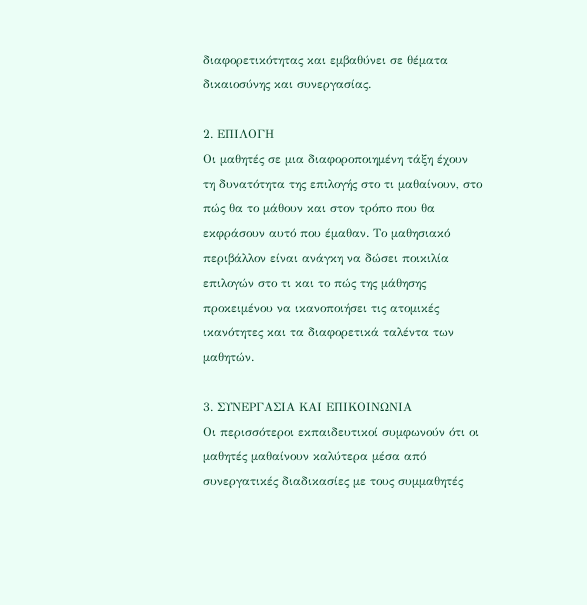διαφορετικότητας και εμβαθύνει σε θέματα δικαιοσύνης και συνεργασίας.

2. ΕΠΙΛΟΓΗ
Οι μαθητές σε μια διαφοροποιημένη τάξη έχουν τη δυνατότητα της επιλογής στο τι μαθαίνουν, στο πώς θα το μάθουν και στον τρόπο που θα εκφράσουν αυτό που έμαθαν. Το μαθησιακό περιβάλλον είναι ανάγκη να δώσει ποικιλία επιλογών στο τι και το πώς της μάθησης προκειμένου να ικανοποιήσει τις ατομικές ικανότητες και τα διαφορετικά ταλέντα των μαθητών.

3. ΣΥΝΕΡΓΑΣΙΑ ΚΑΙ ΕΠΙΚΟΙΝΩΝΙΑ
Οι περισσότεροι εκπαιδευτικοί συμφωνούν ότι οι μαθητές μαθαίνουν καλύτερα μέσα από συνεργατικές διαδικασίες με τους συμμαθητές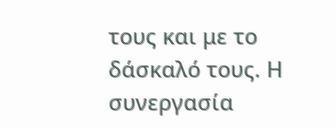τους και με το δάσκαλό τους. Η συνεργασία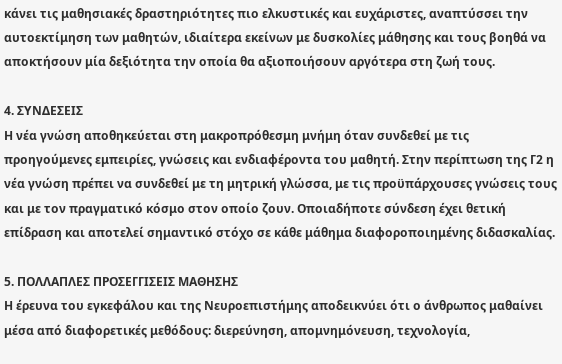κάνει τις μαθησιακές δραστηριότητες πιο ελκυστικές και ευχάριστες, αναπτύσσει την αυτοεκτίμηση των μαθητών, ιδιαίτερα εκείνων με δυσκολίες μάθησης και τους βοηθά να αποκτήσουν μία δεξιότητα την οποία θα αξιοποιήσουν αργότερα στη ζωή τους.

4. ΣΥΝΔΕΣΕΙΣ
Η νέα γνώση αποθηκεύεται στη μακροπρόθεσμη μνήμη όταν συνδεθεί με τις προηγούμενες εμπειρίες, γνώσεις και ενδιαφέροντα του μαθητή. Στην περίπτωση της Γ2 η νέα γνώση πρέπει να συνδεθεί με τη μητρική γλώσσα, με τις προϋπάρχουσες γνώσεις τους και με τον πραγματικό κόσμο στον οποίο ζουν. Οποιαδήποτε σύνδεση έχει θετική επίδραση και αποτελεί σημαντικό στόχο σε κάθε μάθημα διαφοροποιημένης διδασκαλίας.

5. ΠΟΛΛΑΠΛΕΣ ΠΡΟΣΕΓΓΙΣΕΙΣ ΜΑΘΗΣΗΣ
Η έρευνα του εγκεφάλου και της Νευροεπιστήμης αποδεικνύει ότι ο άνθρωπος μαθαίνει μέσα από διαφορετικές μεθόδους: διερεύνηση, απομνημόνευση, τεχνολογία,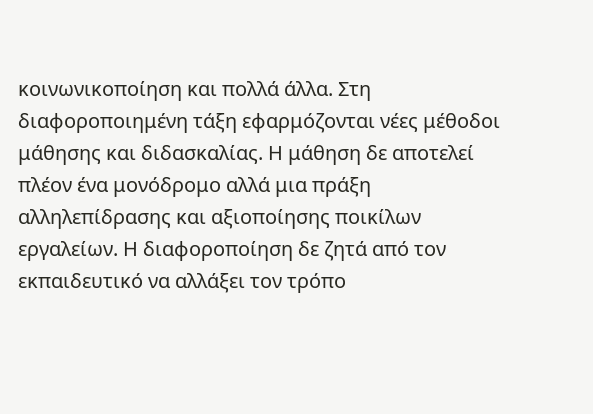κοινωνικοποίηση και πολλά άλλα. Στη διαφοροποιημένη τάξη εφαρμόζονται νέες μέθοδοι μάθησης και διδασκαλίας. Η μάθηση δε αποτελεί πλέον ένα μονόδρομο αλλά μια πράξη αλληλεπίδρασης και αξιοποίησης ποικίλων εργαλείων. Η διαφοροποίηση δε ζητά από τον εκπαιδευτικό να αλλάξει τον τρόπο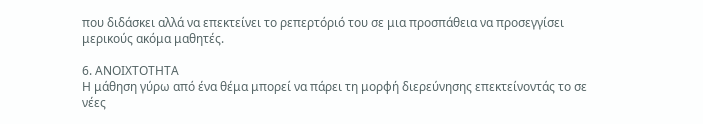που διδάσκει αλλά να επεκτείνει το ρεπερτόριό του σε μια προσπάθεια να προσεγγίσει μερικούς ακόμα μαθητές.

6. ΑΝΟΙΧΤΟΤΗΤΑ
Η μάθηση γύρω από ένα θέμα μπορεί να πάρει τη μορφή διερεύνησης επεκτείνοντάς το σε νέες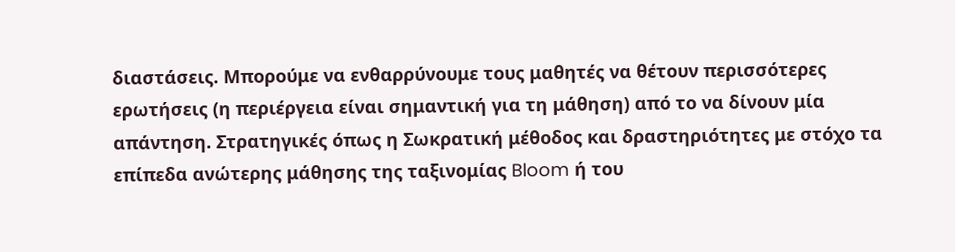διαστάσεις. Μπορούμε να ενθαρρύνουμε τους μαθητές να θέτουν περισσότερες ερωτήσεις (η περιέργεια είναι σημαντική για τη μάθηση) από το να δίνουν μία απάντηση. Στρατηγικές όπως η Σωκρατική μέθοδος και δραστηριότητες με στόχο τα επίπεδα ανώτερης μάθησης της ταξινομίας Bloom ή του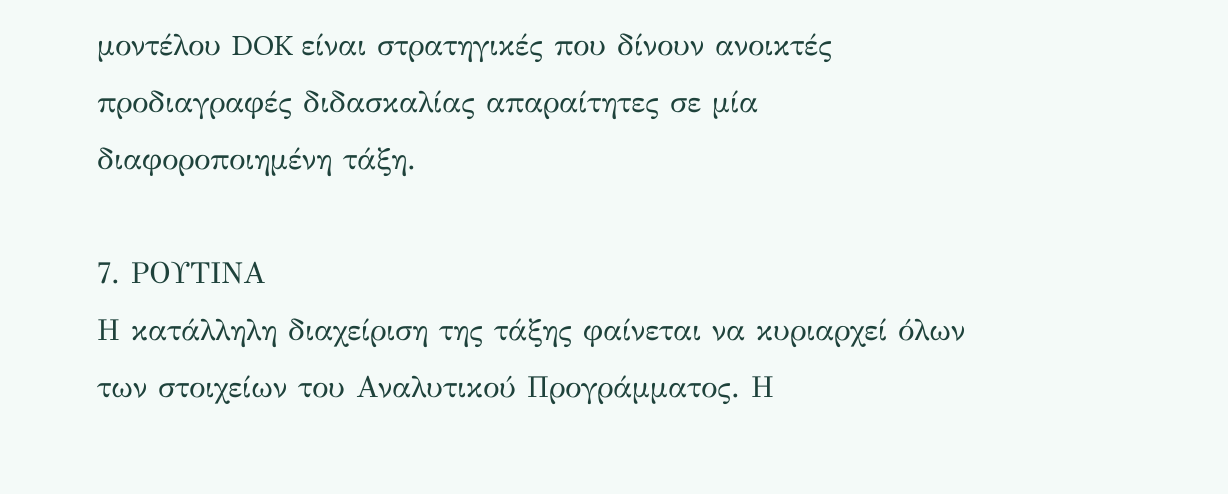μοντέλου DOK είναι στρατηγικές που δίνουν ανοικτές προδιαγραφές διδασκαλίας απαραίτητες σε μία διαφοροποιημένη τάξη.

7. ΡΟΥΤΙΝΑ
Η κατάλληλη διαχείριση της τάξης φαίνεται να κυριαρχεί όλων των στοιχείων του Αναλυτικού Προγράμματος. Η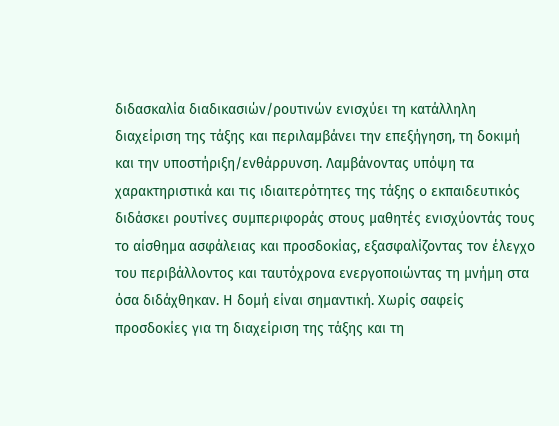διδασκαλία διαδικασιών/ρουτινών ενισχύει τη κατάλληλη διαχείριση της τάξης και περιλαμβάνει την επεξήγηση, τη δοκιμή και την υποστήριξη/ενθάρρυνση. Λαμβάνοντας υπόψη τα χαρακτηριστικά και τις ιδιαιτερότητες της τάξης ο εκπαιδευτικός διδάσκει ρουτίνες συμπεριφοράς στους μαθητές ενισχύοντάς τους το αίσθημα ασφάλειας και προσδοκίας, εξασφαλίζοντας τον έλεγχο του περιβάλλοντος και ταυτόχρονα ενεργοποιώντας τη μνήμη στα όσα διδάχθηκαν. Η δομή είναι σημαντική. Χωρίς σαφείς προσδοκίες για τη διαχείριση της τάξης και τη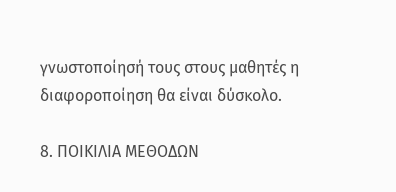γνωστοποίησή τους στους μαθητές η διαφοροποίηση θα είναι δύσκολο.

8. ΠΟΙΚΙΛΙΑ ΜΕΘΟΔΩΝ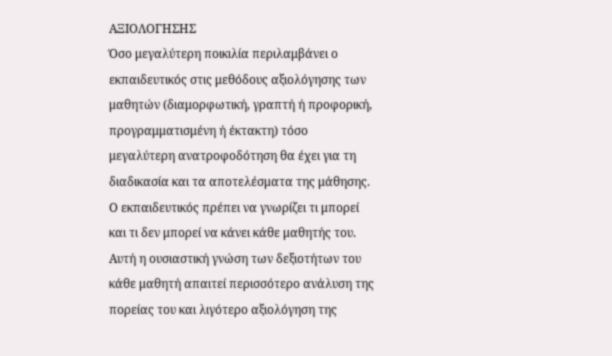ΑΞΙΟΛΟΓΗΣΗΣ
Όσο μεγαλύτερη ποικιλία περιλαμβάνει ο εκπαιδευτικός στις μεθόδους αξιολόγησης των μαθητών (διαμορφωτική, γραπτή ή προφορική, προγραμματισμένη ή έκτακτη) τόσο μεγαλύτερη ανατροφοδότηση θα έχει για τη διαδικασία και τα αποτελέσματα της μάθησης. Ο εκπαιδευτικός πρέπει να γνωρίζει τι μπορεί και τι δεν μπορεί να κάνει κάθε μαθητής του. Αυτή η ουσιαστική γνώση των δεξιοτήτων του κάθε μαθητή απαιτεί περισσότερο ανάλυση της πορείας του και λιγότερο αξιολόγηση της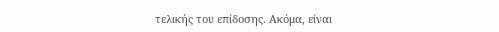τελικής του επίδοσης. Ακόμα, είναι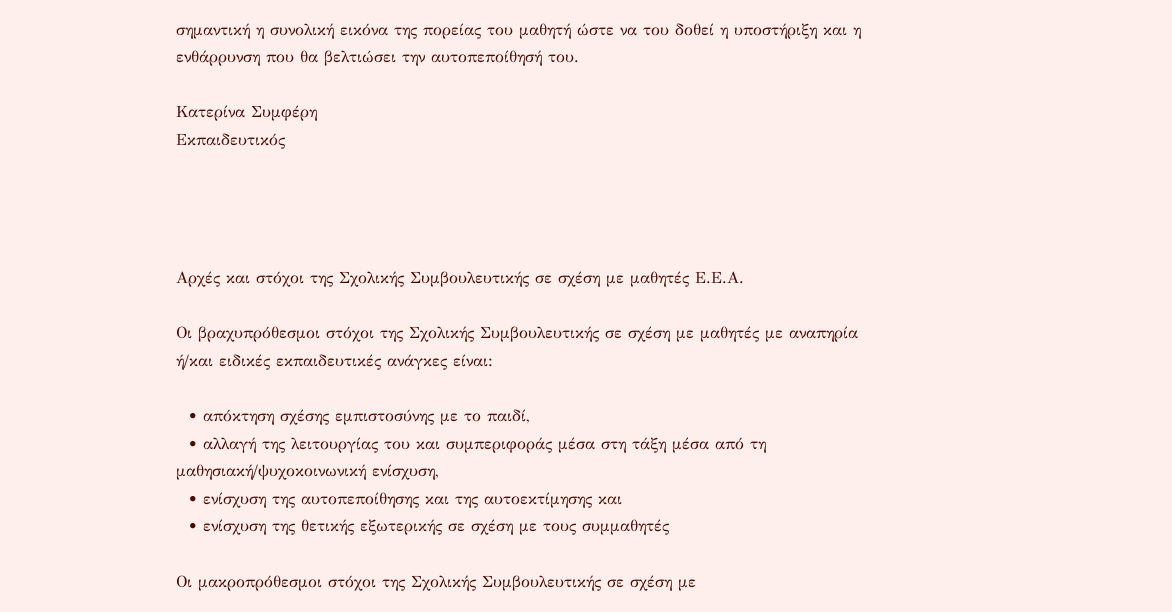σημαντική η συνολική εικόνα της πορείας του μαθητή ώστε να του δοθεί η υποστήριξη και η ενθάρρυνση που θα βελτιώσει την αυτοπεποίθησή του.

Κατερίνα Συμφέρη
Εκπαιδευτικός




Αρχές και στόχοι της Σχολικής Συμβουλευτικής σε σχέση με μαθητές Ε.Ε.Α.

Οι βραχυπρόθεσμοι στόχοι της Σχολικής Συμβουλευτικής σε σχέση με μαθητές με αναπηρία ή/και ειδικές εκπαιδευτικές ανάγκες είναι:

  • απόκτηση σχέσης εμπιστοσύνης με το παιδί,
  • αλλαγή της λειτουργίας του και συμπεριφοράς μέσα στη τάξη μέσα από τη μαθησιακή/ψυχοκοινωνική ενίσχυση,
  • ενίσχυση της αυτοπεποίθησης και της αυτοεκτίμησης και
  • ενίσχυση της θετικής εξωτερικής σε σχέση με τους συμμαθητές

Οι μακροπρόθεσμοι στόχοι της Σχολικής Συμβουλευτικής σε σχέση με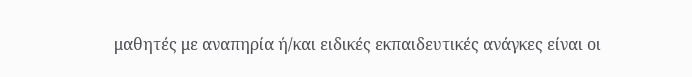μαθητές με αναπηρία ή/και ειδικές εκπαιδευτικές ανάγκες είναι οι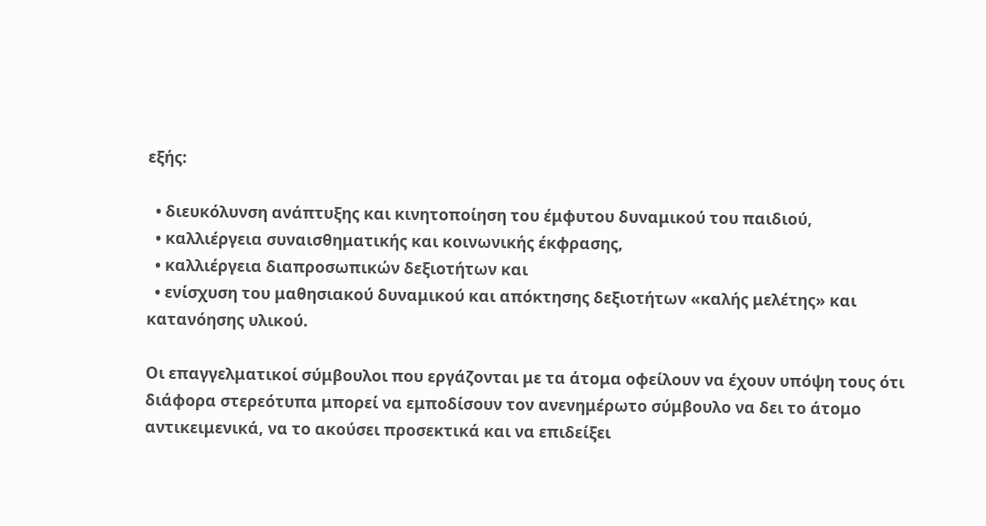εξής:

  • διευκόλυνση ανάπτυξης και κινητοποίηση του έμφυτου δυναμικού του παιδιού,
  • καλλιέργεια συναισθηματικής και κοινωνικής έκφρασης,
  • καλλιέργεια διαπροσωπικών δεξιοτήτων και
  • ενίσχυση του μαθησιακού δυναμικού και απόκτησης δεξιοτήτων «καλής μελέτης» και κατανόησης υλικού.

Οι επαγγελματικοί σύμβουλοι που εργάζονται με τα άτομα οφείλουν να έχουν υπόψη τους ότι διάφορα στερεότυπα μπορεί να εμποδίσουν τον ανενημέρωτο σύμβουλο να δει το άτομο αντικειμενικά, να το ακούσει προσεκτικά και να επιδείξει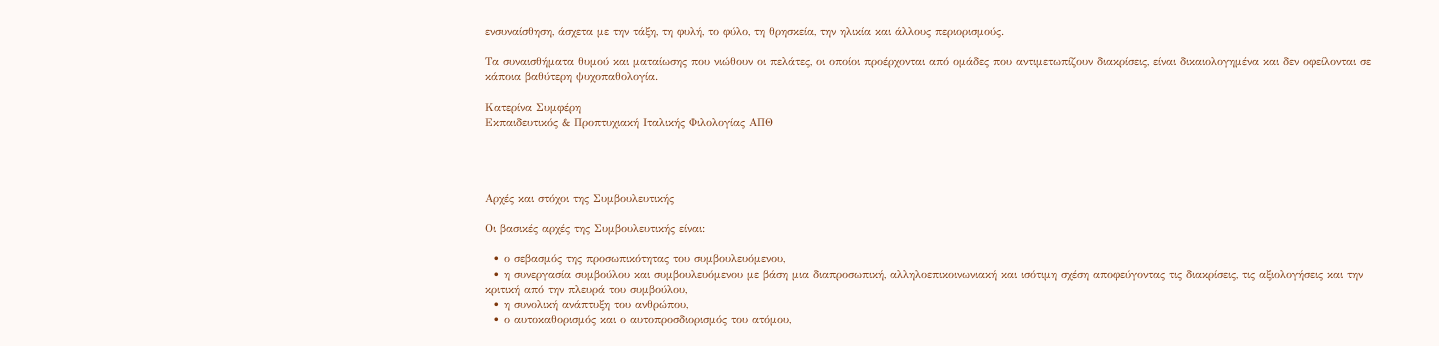ενσυναίσθηση, άσχετα με την τάξη, τη φυλή, το φύλο, τη θρησκεία, την ηλικία και άλλους περιορισμούς.

Τα συναισθήματα θυμού και ματαίωσης που νιώθουν οι πελάτες, οι οποίοι προέρχονται από ομάδες που αντιμετωπίζουν διακρίσεις, είναι δικαιολογημένα και δεν οφείλονται σε κάποια βαθύτερη ψυχοπαθολογία.

Κατερίνα Συμφέρη
Εκπαιδευτικός & Προπτυχιακή Ιταλικής Φιλολογίας ΑΠΘ




Αρχές και στόχοι της Συμβουλευτικής

Οι βασικές αρχές της Συμβουλευτικής είναι:

  • ο σεβασμός της προσωπικότητας του συμβουλευόμενου,
  • η συνεργασία συμβούλου και συμβουλευόμενου με βάση μια διαπροσωπική, αλληλοεπικοινωνιακή και ισότιμη σχέση αποφεύγοντας τις διακρίσεις, τις αξιολογήσεις και την κριτική από την πλευρά του συμβούλου,
  • η συνολική ανάπτυξη του ανθρώπου,
  • ο αυτοκαθορισμός και ο αυτοπροσδιορισμός του ατόμου,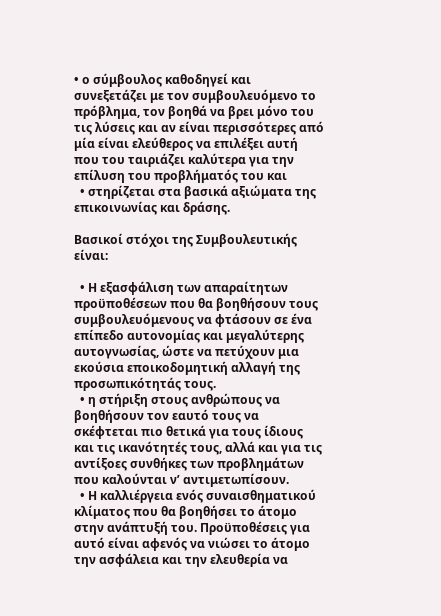• ο σύμβουλος καθοδηγεί και συνεξετάζει με τον συμβουλευόμενο το πρόβλημα, τον βοηθά να βρει μόνο του τις λύσεις και αν είναι περισσότερες από μία είναι ελεύθερος να επιλέξει αυτή που του ταιριάζει καλύτερα για την επίλυση του προβλήματός του και
  • στηρίζεται στα βασικά αξιώματα της επικοινωνίας και δράσης.

Βασικοί στόχοι της Συμβουλευτικής είναι:

  • Η εξασφάλιση των απαραίτητων προϋποθέσεων που θα βοηθήσουν τους συμβουλευόμενους να φτάσουν σε ένα επίπεδο αυτονομίας και μεγαλύτερης αυτογνωσίας, ώστε να πετύχουν μια εκούσια εποικοδομητική αλλαγή της προσωπικότητάς τους.
  • η στήριξη στους ανθρώπους να βοηθήσουν τον εαυτό τους να σκέφτεται πιο θετικά για τους ίδιους και τις ικανότητές τους, αλλά και για τις αντίξοες συνθήκες των προβλημάτων που καλούνται ν’ αντιμετωπίσουν.
  • Η καλλιέργεια ενός συναισθηματικού κλίματος που θα βοηθήσει το άτομο στην ανάπτυξή του. Προϋποθέσεις για αυτό είναι αφενός να νιώσει το άτομο την ασφάλεια και την ελευθερία να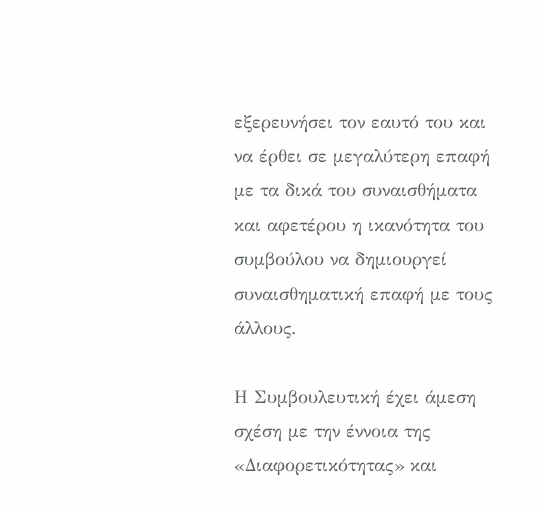εξερευνήσει τον εαυτό του και να έρθει σε μεγαλύτερη επαφή με τα δικά του συναισθήματα και αφετέρου η ικανότητα του συμβούλου να δημιουργεί συναισθηματική επαφή με τους άλλους.

Η Συμβουλευτική έχει άμεση σχέση με την έννοια της «Διαφορετικότητας» και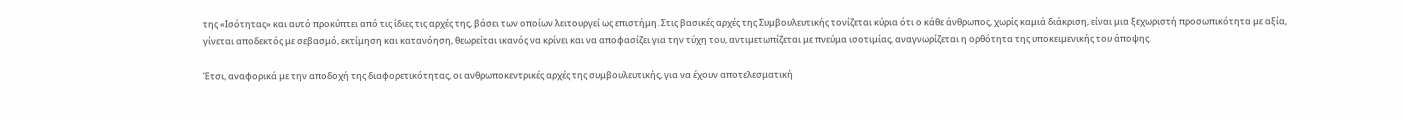της «Ισότητας» και αυτό προκύπτει από τις ίδιες τις αρχές της, βάσει των οποίων λειτουργεί ως επιστήμη. Στις βασικές αρχές της Συμβουλευτικής τονίζεται κύρια ότι ο κάθε άνθρωπος, χωρίς καμιά διάκριση, είναι μια ξεχωριστή προσωπικότητα με αξία, γίνεται αποδεκτός με σεβασμό, εκτίμηση και κατανόηση, θεωρείται ικανός να κρίνει και να αποφασίζει για την τύχη του, αντιμετωπίζεται με πνεύμα ισοτιμίας, αναγνωρίζεται η ορθότητα της υποκειμενικής του άποψης.

Έτσι, αναφορικά με την αποδοχή της διαφορετικότητας, οι ανθρωποκεντρικές αρχές της συμβουλευτικής, για να έχουν αποτελεσματική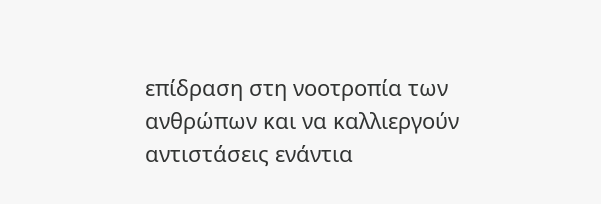επίδραση στη νοοτροπία των ανθρώπων και να καλλιεργούν αντιστάσεις ενάντια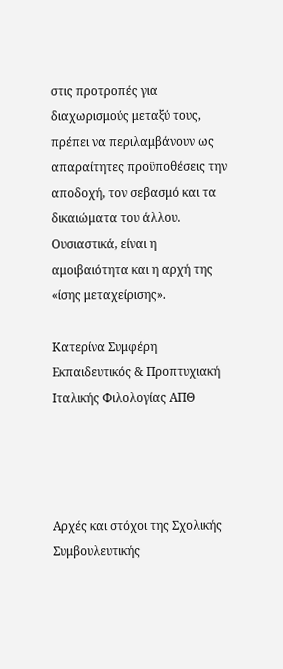στις προτροπές για διαχωρισμούς μεταξύ τους, πρέπει να περιλαμβάνουν ως απαραίτητες προϋποθέσεις την αποδοχή, τον σεβασμό και τα δικαιώματα του άλλου. Ουσιαστικά, είναι η αμοιβαιότητα και η αρχή της «ίσης μεταχείρισης».

Κατερίνα Συμφέρη
Εκπαιδευτικός & Προπτυχιακή Ιταλικής Φιλολογίας ΑΠΘ




Αρχές και στόχοι της Σχολικής Συμβουλευτικής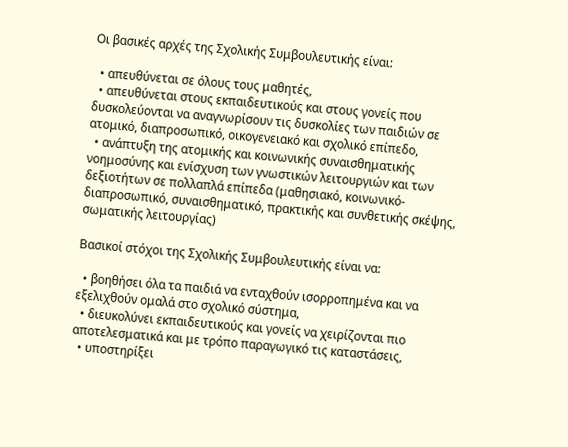Οι βασικές αρχές της Σχολικής Συμβουλευτικής είναι:

  • απευθύνεται σε όλους τους μαθητές,
  • απευθύνεται στους εκπαιδευτικούς και στους γονείς που δυσκολεύονται να αναγνωρίσουν τις δυσκολίες των παιδιών σε ατομικό, διαπροσωπικό, οικογενειακό και σχολικό επίπεδο,
  • ανάπτυξη της ατομικής και κοινωνικής συναισθηματικής νοημοσύνης και ενίσχυση των γνωστικών λειτουργιών και των δεξιοτήτων σε πολλαπλά επίπεδα (μαθησιακό, κοινωνικό-διαπροσωπικό, συναισθηματικό, πρακτικής και συνθετικής σκέψης, σωματικής λειτουργίας)

Βασικοί στόχοι της Σχολικής Συμβουλευτικής είναι να:

  • βοηθήσει όλα τα παιδιά να ενταχθούν ισορροπημένα και να εξελιχθούν ομαλά στο σχολικό σύστημα,
  • διευκολύνει εκπαιδευτικούς και γονείς να χειρίζονται πιο αποτελεσματικά και με τρόπο παραγωγικό τις καταστάσεις,
  • υποστηρίξει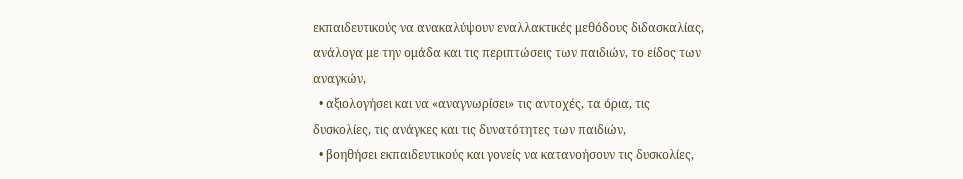εκπαιδευτικούς να ανακαλύψουν εναλλακτικές μεθόδους διδασκαλίας, ανάλογα με την ομάδα και τις περιπτώσεις των παιδιών, το είδος των αναγκών,
  • αξιολογήσει και να «αναγνωρίσει» τις αντοχές, τα όρια, τις δυσκολίες, τις ανάγκες και τις δυνατότητες των παιδιών,
  • βοηθήσει εκπαιδευτικούς και γονείς να κατανοήσουν τις δυσκολίες,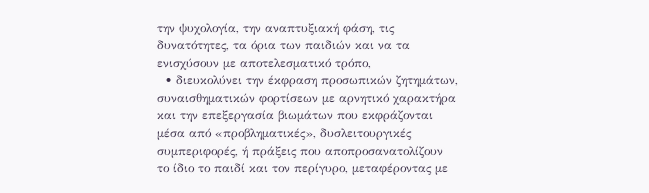την ψυχολογία, την αναπτυξιακή φάση, τις δυνατότητες, τα όρια των παιδιών και να τα ενισχύσουν με αποτελεσματικό τρόπο,
  • διευκολύνει την έκφραση προσωπικών ζητημάτων, συναισθηματικών φορτίσεων με αρνητικό χαρακτήρα και την επεξεργασία βιωμάτων που εκφράζονται μέσα από «προβληματικές», δυσλειτουργικές συμπεριφορές, ή πράξεις που αποπροσανατολίζουν το ίδιο το παιδί και τον περίγυρο, μεταφέροντας με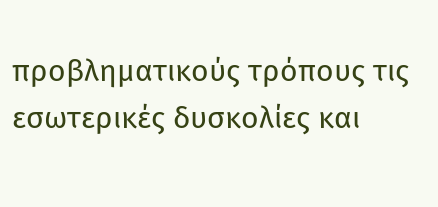προβληματικούς τρόπους τις εσωτερικές δυσκολίες και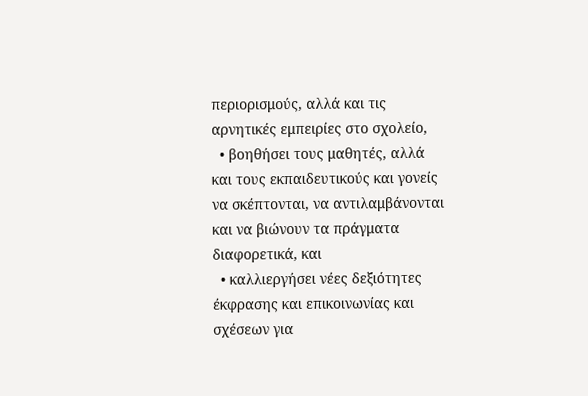περιορισμούς, αλλά και τις αρνητικές εμπειρίες στο σχολείο,
  • βοηθήσει τους μαθητές, αλλά και τους εκπαιδευτικούς και γονείς να σκέπτονται, να αντιλαμβάνονται και να βιώνουν τα πράγματα διαφορετικά, και
  • καλλιεργήσει νέες δεξιότητες έκφρασης και επικοινωνίας και σχέσεων για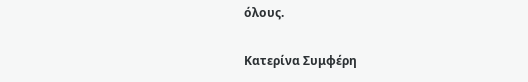όλους.

Κατερίνα Συμφέρη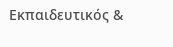Εκπαιδευτικός &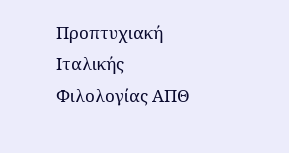Προπτυχιακή Ιταλικής Φιλολογίας ΑΠΘ